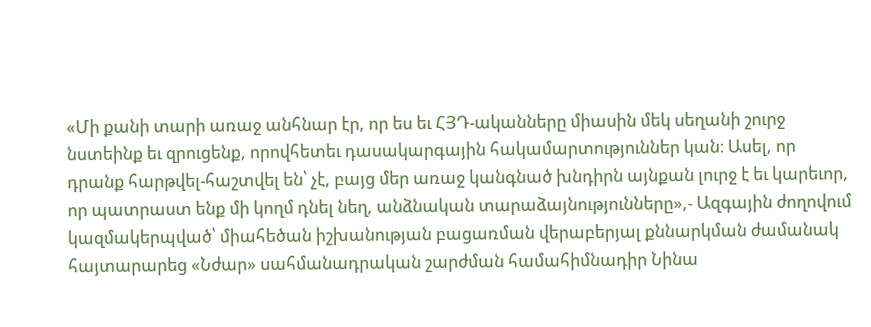«Մի քանի տարի առաջ անհնար էր, որ ես եւ ՀՅԴ-ականները միասին մեկ սեղանի շուրջ նստեինք եւ զրուցենք, որովհետեւ դասակարգային հակամարտություններ կան։ Ասել, որ դրանք հարթվել-հաշտվել են՝ չէ, բայց մեր առաջ կանգնած խնդիրն այնքան լուրջ է եւ կարեւոր, որ պատրաստ ենք մի կողմ դնել նեղ, անձնական տարաձայնությունները»,- Ազգային ժողովում կազմակերպված՝ միահեծան իշխանության բացառման վերաբերյալ քննարկման ժամանակ հայտարարեց «Նժար» սահմանադրական շարժման համահիմնադիր Նինա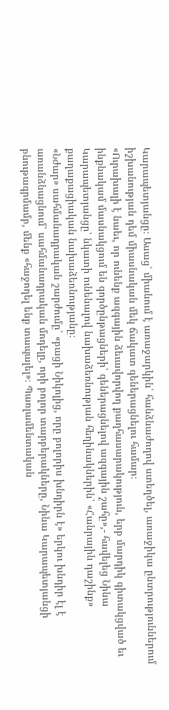Կարապետյանցը։ Ասաց՝ միանում է առաջարկին՝ հանձնաժողով ստեղծել, առաջիկա ընտրություններում իշխանության դեմ միասնական մեկ ճակատ գեներացնելու համար։
«Ուրախալի է նաեւ, որ ունենք ազգային ձեւավորվող քաղհասարակություն, երբ մարդիկ գիտակցված եւ ինքնակամ մասնակցում են գործընթացների՝ գեներացնելով ազգային շահը»,- հավելեց Նինա Կարապետյանցը՝ նկատի ունենալով նախաձեռնության հեղինակներին՝ «Հանրային դաշինք» քաղաքացիական նախաձեռնությանը։
«Նժար» սահմանադրական շարժումը՝ «բացի Նիկոլից, որը բոլորիս խնդիրն է» երկու խնդիր էլ է առանձնացնում՝ սահմանադրական մոդելը, որի բոլոր տարբերակները, Նինա Կարապետյանցի բնութագրմամբ, մենք «հաջողել ենք տապալել»։ Պառլամենտական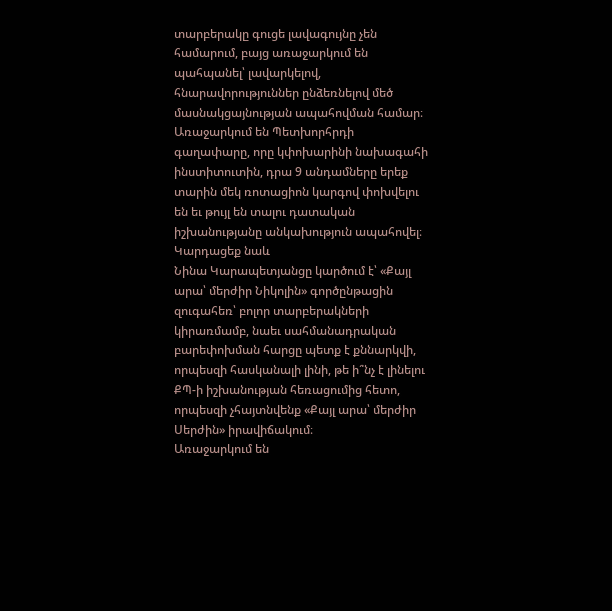տարբերակը գուցե լավագույնը չեն համարում, բայց առաջարկում են պահպանել՝ լավարկելով, հնարավորություններ ընձեռնելով մեծ մասնակցայնության ապահովման համար։ Առաջարկում են Պետխորհրդի գաղափարը, որը կփոխարինի նախագահի ինստիտուտին, դրա 9 անդամները երեք տարին մեկ ռոտացիոն կարգով փոխվելու են եւ թույլ են տալու դատական իշխանությանը անկախություն ապահովել։
Կարդացեք նաև
Նինա Կարապետյանցը կարծում է՝ «Քայլ արա՝ մերժիր Նիկոլին» գործընթացին զուգահեռ՝ բոլոր տարբերակների կիրառմամբ, նաեւ սահմանադրական բարեփոխման հարցը պետք է քննարկվի, որպեսզի հասկանալի լինի, թե ի՞նչ է լինելու ՔՊ-ի իշխանության հեռացումից հետո, որպեսզի չհայտնվենք «Քայլ արա՝ մերժիր Սերժին» իրավիճակում։
Առաջարկում են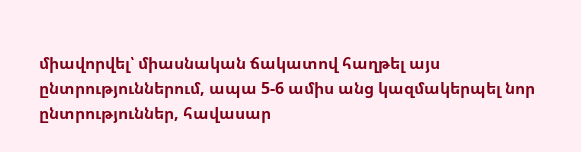միավորվել՝ միասնական ճակատով հաղթել այս ընտրություններում, ապա 5-6 ամիս անց կազմակերպել նոր ընտրություններ, հավասար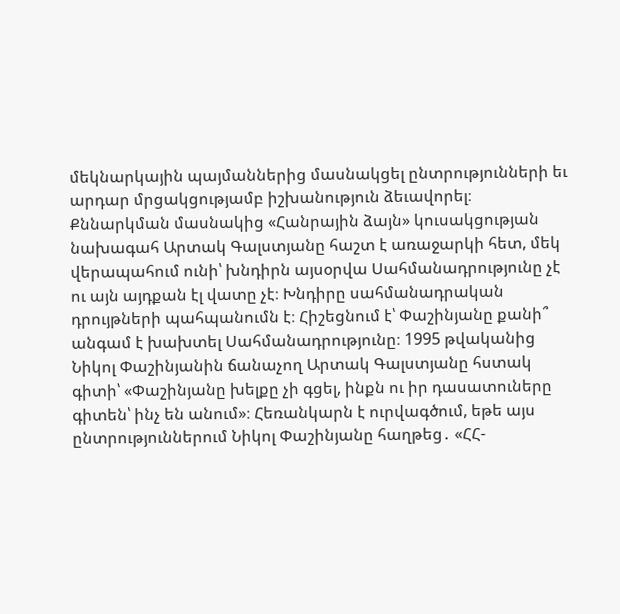մեկնարկային պայմաններից մասնակցել ընտրությունների եւ արդար մրցակցությամբ իշխանություն ձեւավորել։
Քննարկման մասնակից «Հանրային ձայն» կուսակցության նախագահ Արտակ Գալստյանը հաշտ է առաջարկի հետ, մեկ վերապահում ունի՝ խնդիրն այսօրվա Սահմանադրությունը չէ ու այն այդքան էլ վատը չէ։ Խնդիրը սահմանադրական դրույթների պահպանումն է։ Հիշեցնում է՝ Փաշինյանը քանի՞ անգամ է խախտել Սահմանադրությունը։ 1995 թվականից Նիկոլ Փաշինյանին ճանաչող Արտակ Գալստյանը հստակ գիտի՝ «Փաշինյանը խելքը չի գցել, ինքն ու իր դասատուները գիտեն՝ ինչ են անում»։ Հեռանկարն է ուրվագծում, եթե այս ընտրություններում Նիկոլ Փաշինյանը հաղթեց․ «ՀՀ-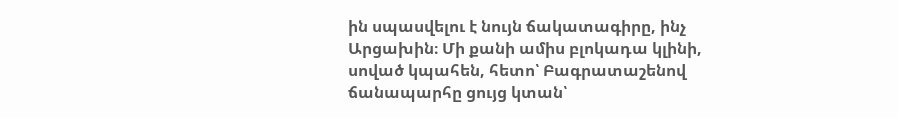ին սպասվելու է նույն ճակատագիրը, ինչ Արցախին։ Մի քանի ամիս բլոկադա կլինի, սոված կպահեն, հետո՝ Բագրատաշենով ճանապարհը ցույց կտան՝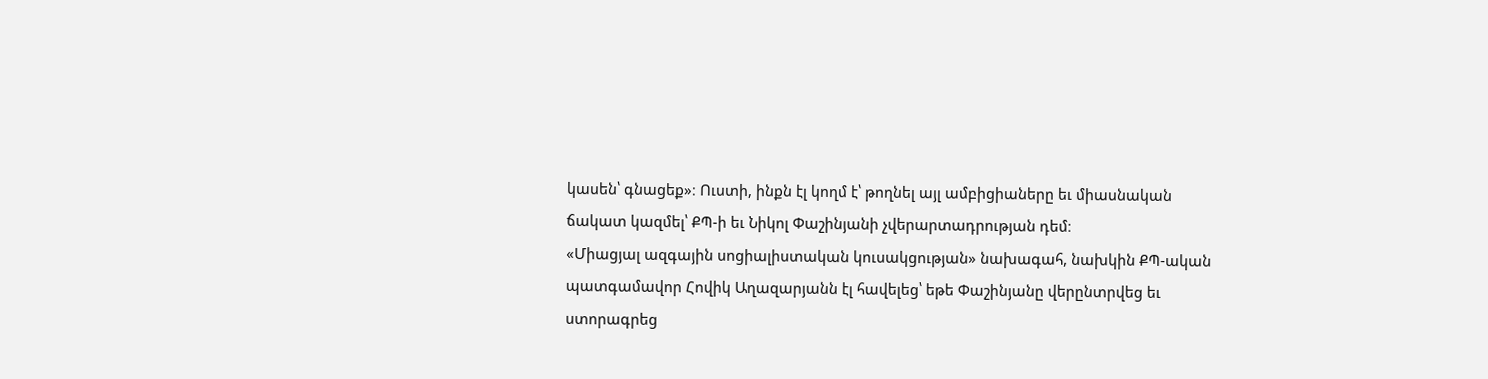կասեն՝ գնացեք»։ Ուստի, ինքն էլ կողմ է՝ թողնել այլ ամբիցիաները եւ միասնական ճակատ կազմել՝ ՔՊ-ի եւ Նիկոլ Փաշինյանի չվերարտադրության դեմ։
«Միացյալ ազգային սոցիալիստական կուսակցության» նախագահ, նախկին ՔՊ-ական պատգամավոր Հովիկ Աղազարյանն էլ հավելեց՝ եթե Փաշինյանը վերընտրվեց եւ ստորագրեց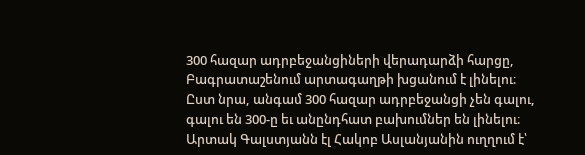300 հազար ադրբեջանցիների վերադարձի հարցը, Բագրատաշենում արտագաղթի խցանում է լինելու։ Ըստ նրա, անգամ 300 հազար ադրբեջանցի չեն գալու, գալու են 300-ը եւ անընդհատ բախումներ են լինելու։
Արտակ Գալստյանն էլ Հակոբ Ասլանյանին ուղղում է՝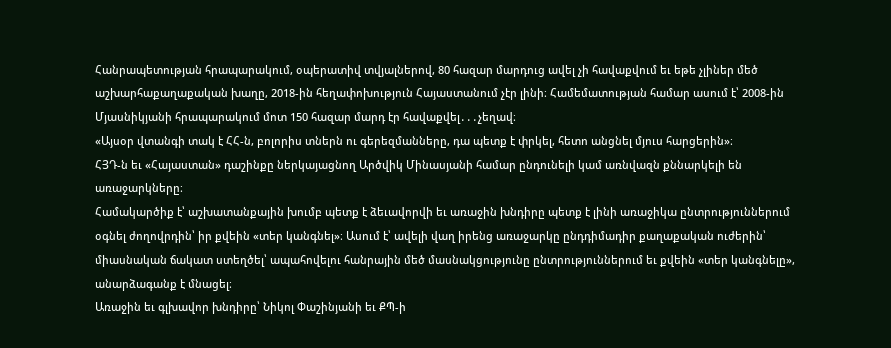Հանրապետության հրապարակում, օպերատիվ տվյալներով, 80 հազար մարդուց ավել չի հավաքվում եւ եթե չլիներ մեծ աշխարհաքաղաքական խաղը, 2018-ին հեղափոխություն Հայաստանում չէր լինի։ Համեմատության համար ասում է՝ 2008-ին Մյասնիկյանի հրապարակում մոտ 150 հազար մարդ էր հավաքվել․․․չեղավ։
«Այսօր վտանգի տակ է ՀՀ-ն, բոլորիս տներն ու գերեզմանները, դա պետք է փրկել, հետո անցնել մյուս հարցերին»։
ՀՅԴ-ն եւ «Հայաստան» դաշինքը ներկայացնող Արծվիկ Մինասյանի համար ընդունելի կամ առնվազն քննարկելի են առաջարկները։
Համակարծիք է՝ աշխատանքային խումբ պետք է ձեւավորվի եւ առաջին խնդիրը պետք է լինի առաջիկա ընտրություններում օգնել ժողովրդին՝ իր քվեին «տեր կանգնել»։ Ասում է՝ ավելի վաղ իրենց առաջարկը ընդդիմադիր քաղաքական ուժերին՝ միասնական ճակատ ստեղծել՝ ապահովելու հանրային մեծ մասնակցությունը ընտրություններում եւ քվեին «տեր կանգնելը», անարձագանք է մնացել։
Առաջին եւ գլխավոր խնդիրը՝ Նիկոլ Փաշինյանի եւ ՔՊ-ի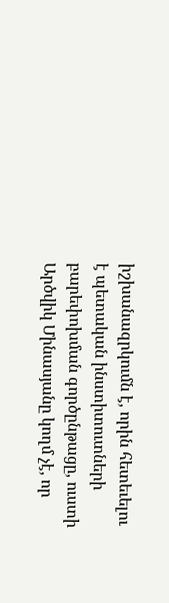իշխանազրկումն է, որին հետեւելու է պետական ինստիտուտների բարեփոխման գործընթացը, ուստի Արծվիկ Մինասյանը կողմ չէ, որ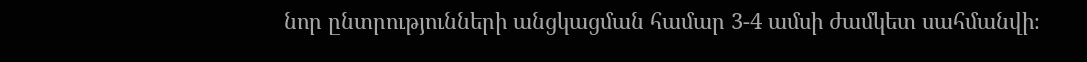նոր ընտրությունների անցկացման համար 3-4 ամսի ժամկետ սահմանվի։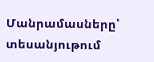Մանրամասները՝ տեսանյութում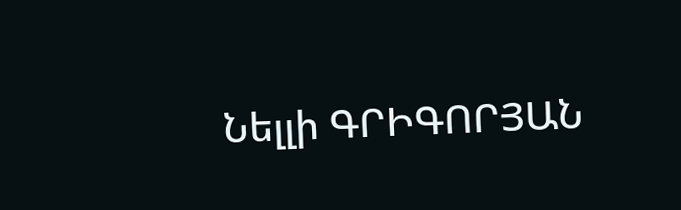Նելլի ԳՐԻԳՈՐՅԱՆ